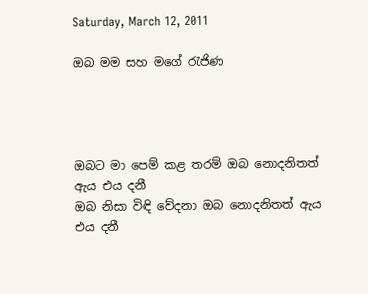Saturday, March 12, 2011

ඔබ මම සහ මගේ රැජිණ




ඔබට මා පෙම් කළ තරම් ඔබ නොදනිතත් ඇය එය දනී
ඔබ නිසා විඳි වේදනා ඔබ නොදනිතත් ඇය එය දනී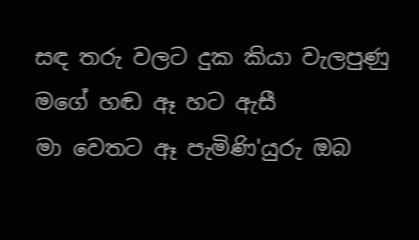සඳ තරු වලට දුක කියා වැලපුණු මගේ හඬ ඈ හට ඇසී
මා වෙතට ඈ පැමිණි'යුරු ඔබ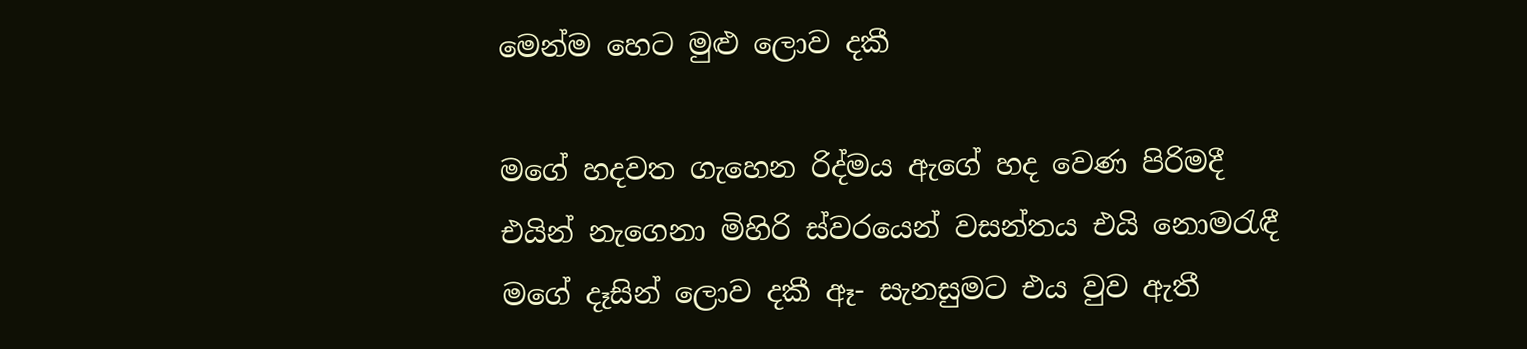මෙන්ම හෙට මුළු ලොව දකී

මගේ හදවත ගැහෙන රිද්මය ඇගේ හද වෙණ පිරිමදී
එයින් නැගෙනා මිහිරි ස්වරයෙන් වසන්තය එයි නොමරැඳී
මගේ දෑසින් ලොව දකී ඈ- සැනසුමට එය වුව ඇතී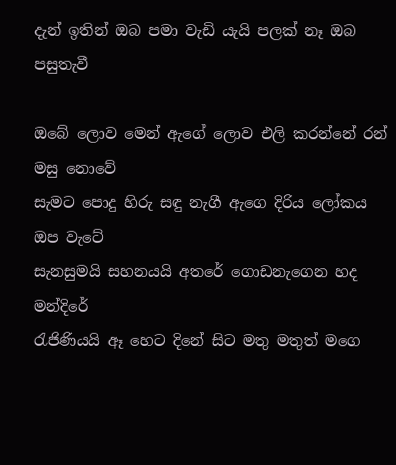දැන් ඉතින් ඔබ පමා වැඩි යැයි පලක් නෑ ඔබ පසුතැවී

ඔබේ ලොව මෙන් ඇගේ ලොව එලි කරන්නේ රන් මසු නොවේ
සැමට පොදු හිරු සඳු නැගී ඇගෙ දිරිය ලෝකය ඔප වැටේ
සැනසුමයි සහනයයි අතරේ ගොඩනැගෙන හද මන්දිරේ
රැජිණියයි ඈ හෙට දිනේ සිට මතු මතුත් මගෙ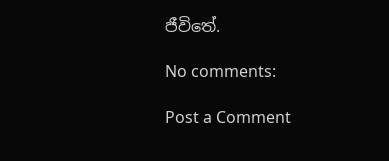ජීවිතේ.

No comments:

Post a Comment